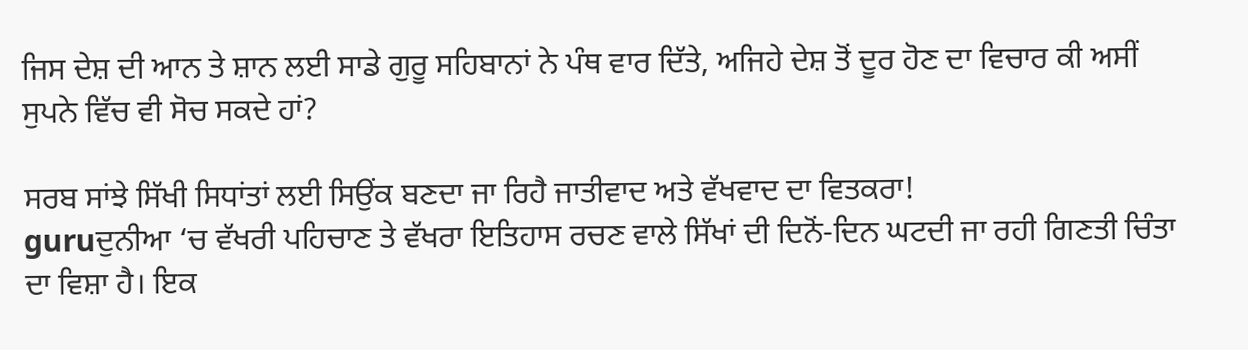ਜਿਸ ਦੇਸ਼ ਦੀ ਆਨ ਤੇ ਸ਼ਾਨ ਲਈ ਸਾਡੇ ਗੁਰੂ ਸਹਿਬਾਨਾਂ ਨੇ ਪੰਥ ਵਾਰ ਦਿੱਤੇ, ਅਜਿਹੇ ਦੇਸ਼ ਤੋਂ ਦੂਰ ਹੋਣ ਦਾ ਵਿਚਾਰ ਕੀ ਅਸੀਂ ਸੁਪਨੇ ਵਿੱਚ ਵੀ ਸੋਚ ਸਕਦੇ ਹਾਂ?

ਸਰਬ ਸਾਂਝੇ ਸਿੱਖੀ ਸਿਧਾਂਤਾਂ ਲਈ ਸਿਉਂਕ ਬਣਦਾ ਜਾ ਰਿਹੈ ਜਾਤੀਵਾਦ ਅਤੇ ਵੱਖਵਾਦ ਦਾ ਵਿਤਕਰਾ!
guruਦੁਨੀਆ ‘ਚ ਵੱਖਰੀ ਪਹਿਚਾਣ ਤੇ ਵੱਖਰਾ ਇਤਿਹਾਸ ਰਚਣ ਵਾਲੇ ਸਿੱਖਾਂ ਦੀ ਦਿਨੋਂ-ਦਿਨ ਘਟਦੀ ਜਾ ਰਹੀ ਗਿਣਤੀ ਚਿੰਤਾ ਦਾ ਵਿਸ਼ਾ ਹੈ। ਇਕ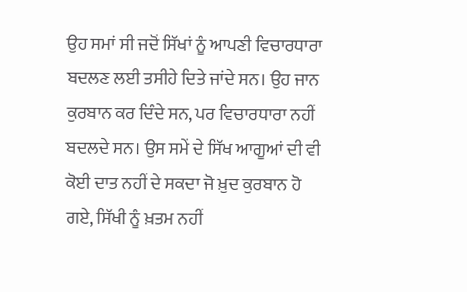ਉਹ ਸਮਾਂ ਸੀ ਜਦੋਂ ਸਿੱਖਾਂ ਨੂੰ ਆਪਣੀ ਵਿਚਾਰਧਾਰਾ ਬਦਲਣ ਲਈ ਤਸੀਹੇ ਦਿਤੇ ਜਾਂਦੇ ਸਨ। ਉਹ ਜਾਨ ਕੁਰਬਾਨ ਕਰ ਦਿੰਦੇ ਸਨ, ਪਰ ਵਿਚਾਰਧਾਰਾ ਨਹੀਂ ਬਦਲਦੇ ਸਨ। ਉਸ ਸਮੇਂ ਦੇ ਸਿੱਖ ਆਗੂਆਂ ਦੀ ਵੀ ਕੋਈ ਦਾਤ ਨਹੀਂ ਦੇ ਸਕਦਾ ਜੋ ਖ਼ੁਦ ਕੁਰਬਾਨ ਹੋ ਗਏ, ਸਿੱਖੀ ਨੂੰ ਖ਼ਤਮ ਨਹੀਂ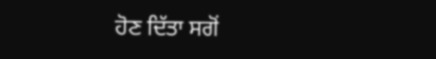ਹੋਣ ਦਿੱਤਾ ਸਗੋਂ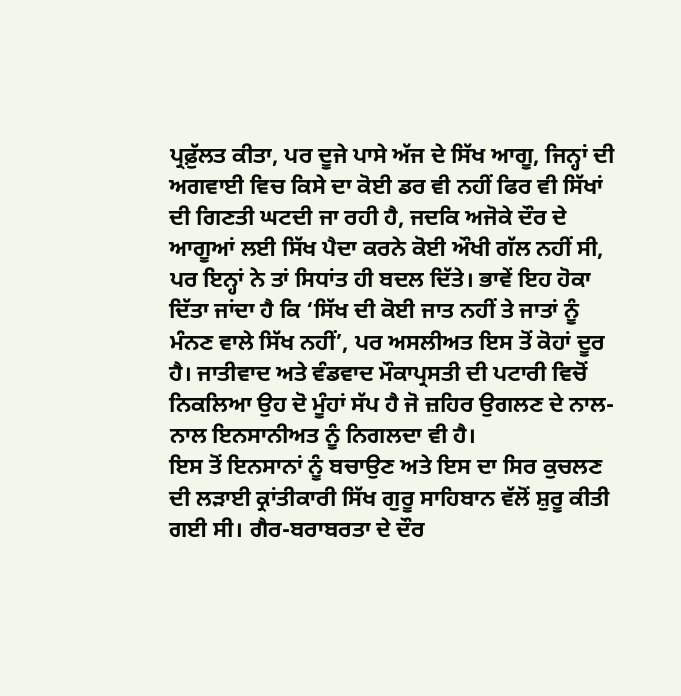ਪ੍ਰਫ਼ੁੱਲਤ ਕੀਤਾ, ਪਰ ਦੂਜੇ ਪਾਸੇ ਅੱਜ ਦੇ ਸਿੱਖ ਆਗੂ, ਜਿਨ੍ਹਾਂ ਦੀ ਅਗਵਾਈ ਵਿਚ ਕਿਸੇ ਦਾ ਕੋਈ ਡਰ ਵੀ ਨਹੀਂ ਫਿਰ ਵੀ ਸਿੱਖਾਂ ਦੀ ਗਿਣਤੀ ਘਟਦੀ ਜਾ ਰਹੀ ਹੈ, ਜਦਕਿ ਅਜੋਕੇ ਦੌਰ ਦੇ ਆਗੂਆਂ ਲਈ ਸਿੱਖ ਪੈਦਾ ਕਰਨੇ ਕੋਈ ਔਖੀ ਗੱਲ ਨਹੀਂ ਸੀ, ਪਰ ਇਨ੍ਹਾਂ ਨੇ ਤਾਂ ਸਿਧਾਂਤ ਹੀ ਬਦਲ ਦਿੱਤੇ। ਭਾਵੇਂ ਇਹ ਹੋਕਾ ਦਿੱਤਾ ਜਾਂਦਾ ਹੈ ਕਿ ‘ਸਿੱਖ ਦੀ ਕੋਈ ਜਾਤ ਨਹੀਂ ਤੇ ਜਾਤਾਂ ਨੂੰ ਮੰਨਣ ਵਾਲੇ ਸਿੱਖ ਨਹੀਂ’, ਪਰ ਅਸਲੀਅਤ ਇਸ ਤੋਂ ਕੋਹਾਂ ਦੂਰ ਹੈ। ਜਾਤੀਵਾਦ ਅਤੇ ਵੰਡਵਾਦ ਮੌਕਾਪ੍ਰਸਤੀ ਦੀ ਪਟਾਰੀ ਵਿਚੋਂ ਨਿਕਲਿਆ ਉਹ ਦੋ ਮੂੰਹਾਂ ਸੱਪ ਹੈ ਜੋ ਜ਼ਹਿਰ ਉਗਲਣ ਦੇ ਨਾਲ-ਨਾਲ ਇਨਸਾਨੀਅਤ ਨੂੰ ਨਿਗਲਦਾ ਵੀ ਹੈ।
ਇਸ ਤੋਂ ਇਨਸਾਨਾਂ ਨੂੰ ਬਚਾਉਣ ਅਤੇ ਇਸ ਦਾ ਸਿਰ ਕੁਚਲਣ ਦੀ ਲੜਾਈ ਕ੍ਰਾਂਤੀਕਾਰੀ ਸਿੱਖ ਗੁਰੂ ਸਾਹਿਬਾਨ ਵੱਲੋਂ ਸ਼ੁਰੂ ਕੀਤੀ ਗਈ ਸੀ। ਗੈਰ-ਬਰਾਬਰਤਾ ਦੇ ਦੌਰ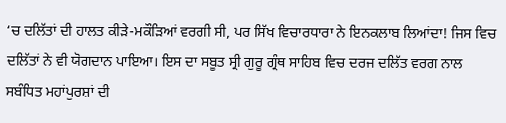‘ਚ ਦਲਿੱਤਾਂ ਦੀ ਹਾਲਤ ਕੀੜੇ-ਮਕੌੜਿਆਂ ਵਰਗੀ ਸੀ, ਪਰ ਸਿੱਖ ਵਿਚਾਰਧਾਰਾ ਨੇ ਇਨਕਲਾਬ ਲਿਆਂਦਾ! ਜਿਸ ਵਿਚ ਦਲਿੱਤਾਂ ਨੇ ਵੀ ਯੋਗਦਾਨ ਪਾਇਆ। ਇਸ ਦਾ ਸਬੂਤ ਸ੍ਰੀ ਗੁਰੂ ਗ੍ਰੰਥ ਸਾਹਿਬ ਵਿਚ ਦਰਜ ਦਲਿੱਤ ਵਰਗ ਨਾਲ ਸਬੰਧਿਤ ਮਹਾਂਪੁਰਸ਼ਾਂ ਦੀ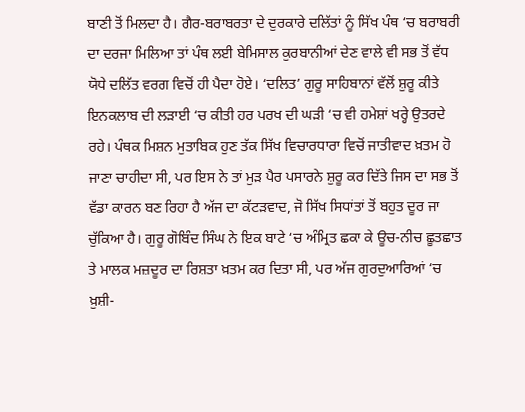ਬਾਣੀ ਤੋਂ ਮਿਲਦਾ ਹੈ। ਗੈਰ-ਬਰਾਬਰਤਾ ਦੇ ਦੁਰਕਾਰੇ ਦਲਿੱਤਾਂ ਨੂੰ ਸਿੱਖ ਪੰਥ ‘ਚ ਬਰਾਬਰੀ ਦਾ ਦਰਜਾ ਮਿਲਿਆ ਤਾਂ ਪੰਥ ਲਈ ਬੇਮਿਸਾਲ ਕੁਰਬਾਨੀਆਂ ਦੇਣ ਵਾਲੇ ਵੀ ਸਭ ਤੋਂ ਵੱਧ ਯੋਧੇ ਦਲਿੱਤ ਵਰਗ ਵਿਚੋਂ ਹੀ ਪੈਦਾ ਹੋਏ। ‘ਦਲਿਤ’ ਗੁਰੂ ਸਾਹਿਬਾਨਾਂ ਵੱਲੋਂ ਸ਼ੁਰੂ ਕੀਤੇ ਇਨਕਲਾਬ ਦੀ ਲੜਾਈ ‘ਚ ਕੀਤੀ ਹਰ ਪਰਖ ਦੀ ਘੜੀ ‘ਚ ਵੀ ਹਮੇਸ਼ਾਂ ਖਰ੍ਹੇ ਉਤਰਦੇ ਰਹੇ। ਪੰਥਕ ਮਿਸ਼ਨ ਮੁਤਾਬਿਕ ਹੁਣ ਤੱਕ ਸਿੱਖ ਵਿਚਾਰਧਾਰਾ ਵਿਚੋਂ ਜਾਤੀਵਾਦ ਖ਼ਤਮ ਹੋ ਜਾਣਾ ਚਾਹੀਦਾ ਸੀ, ਪਰ ਇਸ ਨੇ ਤਾਂ ਮੁੜ ਪੈਰ ਪਸਾਰਨੇ ਸ਼ੁਰੂ ਕਰ ਦਿੱਤੇ ਜਿਸ ਦਾ ਸਭ ਤੋਂ ਵੱਡਾ ਕਾਰਨ ਬਣ ਰਿਹਾ ਹੈ ਅੱਜ ਦਾ ਕੱਟੜਵਾਦ, ਜੋ ਸਿੱਖ ਸਿਧਾਂਤਾਂ ਤੋਂ ਬਹੁਤ ਦੂਰ ਜਾ ਚੁੱਕਿਆ ਹੈ। ਗੁਰੂ ਗੋਬਿੰਦ ਸਿੰਘ ਨੇ ਇਕ ਬਾਟੇ ‘ਚ ਅੰਮ੍ਰਿਤ ਛਕਾ ਕੇ ਊਚ-ਨੀਚ ਛੂਤਛਾਤ ਤੇ ਮਾਲਕ ਮਜ਼ਦੂਰ ਦਾ ਰਿਸ਼ਤਾ ਖ਼ਤਮ ਕਰ ਦਿਤਾ ਸੀ, ਪਰ ਅੱਜ ਗੁਰਦੁਆਰਿਆਂ ‘ਚ ਖ਼ੁਸ਼ੀ-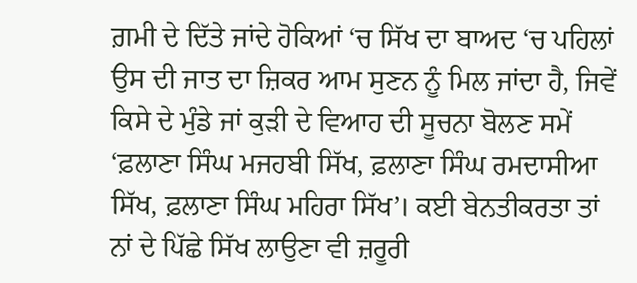ਗ਼ਮੀ ਦੇ ਦਿੱਤੇ ਜਾਂਦੇ ਹੋਕਿਆਂ ‘ਚ ਸਿੱਖ ਦਾ ਬਾਅਦ ‘ਚ ਪਹਿਲਾਂ ਉਸ ਦੀ ਜਾਤ ਦਾ ਜ਼ਿਕਰ ਆਮ ਸੁਣਨ ਨੂੰ ਮਿਲ ਜਾਂਦਾ ਹੈ, ਜਿਵੇਂ ਕਿਸੇ ਦੇ ਮੁੰਡੇ ਜਾਂ ਕੁੜੀ ਦੇ ਵਿਆਹ ਦੀ ਸੂਚਨਾ ਬੋਲਣ ਸਮੇਂ ‘ਫ਼ਲਾਣਾ ਸਿੰਘ ਮਜਹਬੀ ਸਿੱਖ, ਫ਼ਲਾਣਾ ਸਿੰਘ ਰਮਦਾਸੀਆ ਸਿੱਖ, ਫ਼ਲਾਣਾ ਸਿੰਘ ਮਹਿਰਾ ਸਿੱਖ’। ਕਈ ਬੇਨਤੀਕਰਤਾ ਤਾਂ ਨਾਂ ਦੇ ਪਿੱਛੇ ਸਿੱਖ ਲਾਉਣਾ ਵੀ ਜ਼ਰੂਰੀ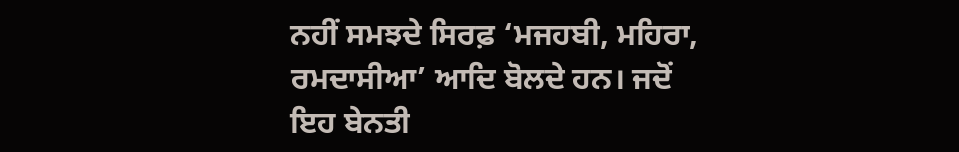ਨਹੀਂ ਸਮਝਦੇ ਸਿਰਫ਼ ‘ਮਜਹਬੀ, ਮਹਿਰਾ, ਰਮਦਾਸੀਆ’ ਆਦਿ ਬੋਲਦੇ ਹਨ। ਜਦੋਂ ਇਹ ਬੇਨਤੀ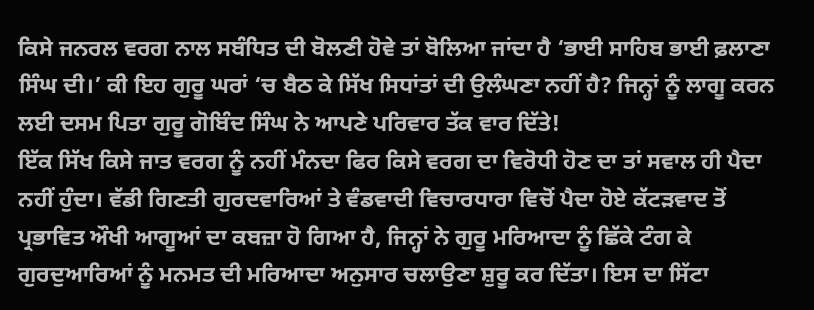ਕਿਸੇ ਜਨਰਲ ਵਰਗ ਨਾਲ ਸਬੰਧਿਤ ਦੀ ਬੋਲਣੀ ਹੋਵੇ ਤਾਂ ਬੋਲਿਆ ਜਾਂਦਾ ਹੈ ‘ਭਾਈ ਸਾਹਿਬ ਭਾਈ ਫ਼ਲਾਣਾ ਸਿੰਘ ਦੀ।’ ਕੀ ਇਹ ਗੁਰੂ ਘਰਾਂ ‘ਚ ਬੈਠ ਕੇ ਸਿੱਖ ਸਿਧਾਂਤਾਂ ਦੀ ਉਲੰਘਣਾ ਨਹੀਂ ਹੈ? ਜਿਨ੍ਹਾਂ ਨੂੰ ਲਾਗੂ ਕਰਨ ਲਈ ਦਸਮ ਪਿਤਾ ਗੁਰੂ ਗੋਬਿੰਦ ਸਿੰਘ ਨੇ ਆਪਣੇ ਪਰਿਵਾਰ ਤੱਕ ਵਾਰ ਦਿੱਤੇ!
ਇੱਕ ਸਿੱਖ ਕਿਸੇ ਜਾਤ ਵਰਗ ਨੂੰ ਨਹੀਂ ਮੰਨਦਾ ਫਿਰ ਕਿਸੇ ਵਰਗ ਦਾ ਵਿਰੋਧੀ ਹੋਣ ਦਾ ਤਾਂ ਸਵਾਲ ਹੀ ਪੈਦਾ ਨਹੀਂ ਹੁੰਦਾ। ਵੱਡੀ ਗਿਣਤੀ ਗੁਰਦਵਾਰਿਆਂ ਤੇ ਵੰਡਵਾਦੀ ਵਿਚਾਰਧਾਰਾ ਵਿਚੋਂ ਪੈਦਾ ਹੋਏ ਕੱਟੜਵਾਦ ਤੋਂ ਪ੍ਰਭਾਵਿਤ ਔਖੀ ਆਗੂਆਂ ਦਾ ਕਬਜ਼ਾ ਹੋ ਗਿਆ ਹੈ, ਜਿਨ੍ਹਾਂ ਨੇ ਗੁਰੂ ਮਰਿਆਦਾ ਨੂੰ ਛਿੱਕੇ ਟੰਗ ਕੇ ਗੁਰਦੁਆਰਿਆਂ ਨੂੰ ਮਨਮਤ ਦੀ ਮਰਿਆਦਾ ਅਨੁਸਾਰ ਚਲਾਉਣਾ ਸ਼ੁਰੂ ਕਰ ਦਿੱਤਾ। ਇਸ ਦਾ ਸਿੱਟਾ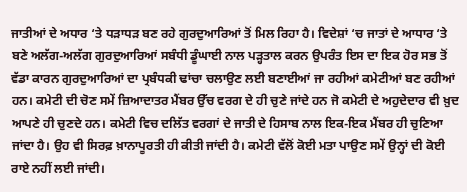ਜਾਤੀਆਂ ਦੇ ਅਧਾਰ ‘ਤੇ ਧੜਾਧੜ ਬਣ ਰਹੇ ਗੁਰਦੁਆਰਿਆਂ ਤੋਂ ਮਿਲ ਰਿਹਾ ਹੈ। ਵਿਦੇਸ਼ਾਂ ‘ਚ ਜਾਤਾਂ ਦੇ ਆਧਾਰ ‘ਤੇ ਬਣੇ ਅਲੱਗ-ਅਲੱਗ ਗੁਰਦੁਆਰਿਆਂ ਸਬੰਧੀ ਡੂੰਘਾਈ ਨਾਲ ਪੜ੍ਹਤਾਲ ਕਰਨ ਉਪਰੰਤ ਇਸ ਦਾ ਇਕ ਹੋਰ ਸਭ ਤੋਂ ਵੱਡਾ ਕਾਰਨ ਗੁਰਦੁਆਰਿਆਂ ਦਾ ਪ੍ਰਬੰਧਕੀ ਢਾਂਚਾ ਚਲਾਉਣ ਲਈ ਬਣਾਈਆਂ ਜਾ ਰਹੀਆਂ ਕਮੇਟੀਆਂ ਬਣ ਰਹੀਆਂ ਹਨ। ਕਮੇਟੀ ਦੀ ਚੋਣ ਸਮੇਂ ਜ਼ਿਆਦਾਤਰ ਮੈਂਬਰ ਉੱਚ ਵਰਗ ਦੇ ਹੀ ਚੁਣੇ ਜਾਂਦੇ ਹਨ ਜੋ ਕਮੇਟੀ ਦੇ ਅਹੁਦੇਦਾਰ ਵੀ ਖ਼ੁਦ ਆਪਣੇ ਹੀ ਚੁਣਦੇ ਹਨ। ਕਮੇਟੀ ਵਿਚ ਦਲਿੱਤ ਵਰਗਾਂ ਦੇ ਜਾਤੀ ਦੇ ਹਿਸਾਬ ਨਾਲ ਇਕ-ਇਕ ਮੈਂਬਰ ਹੀ ਚੁਣਿਆ ਜਾਂਦਾ ਹੈ। ਉਹ ਵੀ ਸਿਰਫ਼ ਖ਼ਾਨਾਪੂਰਤੀ ਹੀ ਕੀਤੀ ਜਾਂਦੀ ਹੈ। ਕਮੇਟੀ ਵੱਲੋਂ ਕੋਈ ਮਤਾ ਪਾਉਣ ਸਮੇਂ ਉਨ੍ਹਾਂ ਦੀ ਕੋਈ ਰਾਏ ਨਹੀਂ ਲਈ ਜਾਂਦੀ।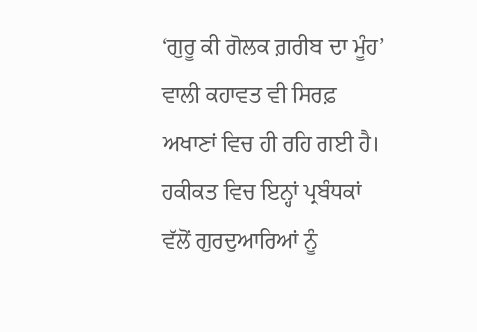‘ਗੁਰੂ ਕੀ ਗੋਲਕ ਗ਼ਰੀਬ ਦਾ ਮੂੰਹ’ ਵਾਲੀ ਕਹਾਵਤ ਵੀ ਸਿਰਫ਼ ਅਖਾਣਾਂ ਵਿਚ ਹੀ ਰਹਿ ਗਈ ਹੈ। ਹਕੀਕਤ ਵਿਚ ਇਨ੍ਹਾਂ ਪ੍ਰਬੰਧਕਾਂ ਵੱਲੋਂ ਗੁਰਦੁਆਰਿਆਂ ਨੂੰ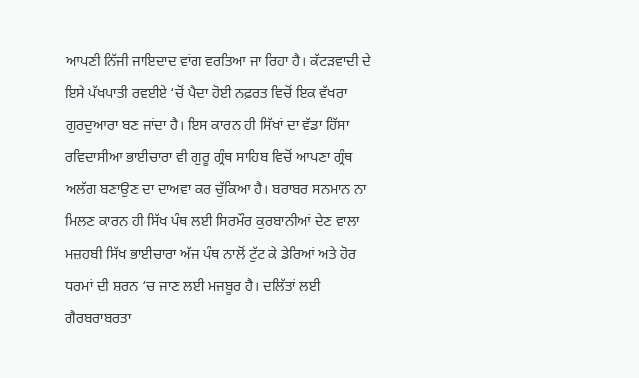ਆਪਣੀ ਨਿੱਜੀ ਜਾਇਦਾਦ ਵਾਂਗ ਵਰਤਿਆ ਜਾ ਰਿਹਾ ਹੈ। ਕੱਟੜਵਾਦੀ ਦੇ ਇਸੇ ਪੱਖਪਾਤੀ ਰਵਈਏ ‘ਚੋਂ ਪੈਦਾ ਹੋਈ ਨਫ਼ਰਤ ਵਿਚੋਂ ਇਕ ਵੱਖਰਾ ਗੁਰਦੁਆਰਾ ਬਣ ਜਾਂਦਾ ਹੈ। ਇਸ ਕਾਰਨ ਹੀ ਸਿੱਖਾਂ ਦਾ ਵੱਡਾ ਹਿੱਸਾ ਰਵਿਦਾਸੀਆ ਭਾਈਚਾਰਾ ਵੀ ਗੁਰੂ ਗ੍ਰੰਥ ਸਾਹਿਬ ਵਿਚੋਂ ਆਪਣਾ ਗ੍ਰੰਥ ਅਲੱਗ ਬਣਾਉਣ ਦਾ ਦਾਅਵਾ ਕਰ ਚੁੱਕਿਆ ਹੈ। ਬਰਾਬਰ ਸਨਮਾਨ ਨਾ ਮਿਲਣ ਕਾਰਨ ਹੀ ਸਿੱਖ ਪੰਥ ਲਈ ਸਿਰਮੌਰ ਕੁਰਬਾਨੀਆਂ ਦੇਣ ਵਾਲਾ ਮਜ਼ਹਬੀ ਸਿੱਖ ਭਾਈਚਾਰਾ ਅੱਜ ਪੰਥ ਨਾਲੋਂ ਟੁੱਟ ਕੇ ਡੇਰਿਆਂ ਅਤੇ ਹੋਰ ਧਰਮਾਂ ਦੀ ਸ਼ਰਨ ‘ਚ ਜਾਣ ਲਈ ਮਜਬੂਰ ਹੈ। ਦਲਿੱਤਾਂ ਲਈ ਗੈਰਬਰਾਬਰਤਾ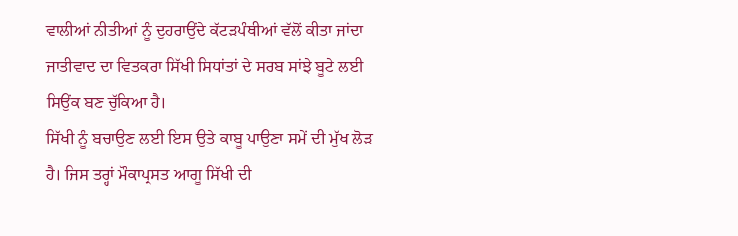ਵਾਲੀਆਂ ਨੀਤੀਆਂ ਨੂੰ ਦੁਹਰਾਉਂਦੇ ਕੱਟੜਪੰਥੀਆਂ ਵੱਲੋਂ ਕੀਤਾ ਜਾਂਦਾ ਜਾਤੀਵਾਦ ਦਾ ਵਿਤਕਰਾ ਸਿੱਖੀ ਸਿਧਾਂਤਾਂ ਦੇ ਸਰਬ ਸਾਂਝੇ ਬੂਟੇ ਲਈ ਸਿਉਂਕ ਬਣ ਚੁੱਕਿਆ ਹੈ।
ਸਿੱਖੀ ਨੂੰ ਬਚਾਉਣ ਲਈ ਇਸ ਉਤੇ ਕਾਬੂ ਪਾਉਣਾ ਸਮੇਂ ਦੀ ਮੁੱਖ ਲੋੜ ਹੈ। ਜਿਸ ਤਰ੍ਹਾਂ ਮੌਕਾਪ੍ਰਸਤ ਆਗੂ ਸਿੱਖੀ ਦੀ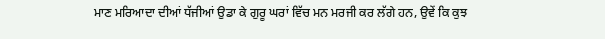ਮਾਣ ਮਰਿਆਦਾ ਦੀਆਂ ਧੱਜੀਆਂ ਉਡਾ ਕੇ ਗੁਰੂ ਘਰਾਂ ਵਿੱਚ ਮਨ ਮਰਜੀ ਕਰ ਲੱਗੇ ਹਨ, ਉਵੇਂ ਕਿ ਕੁਝ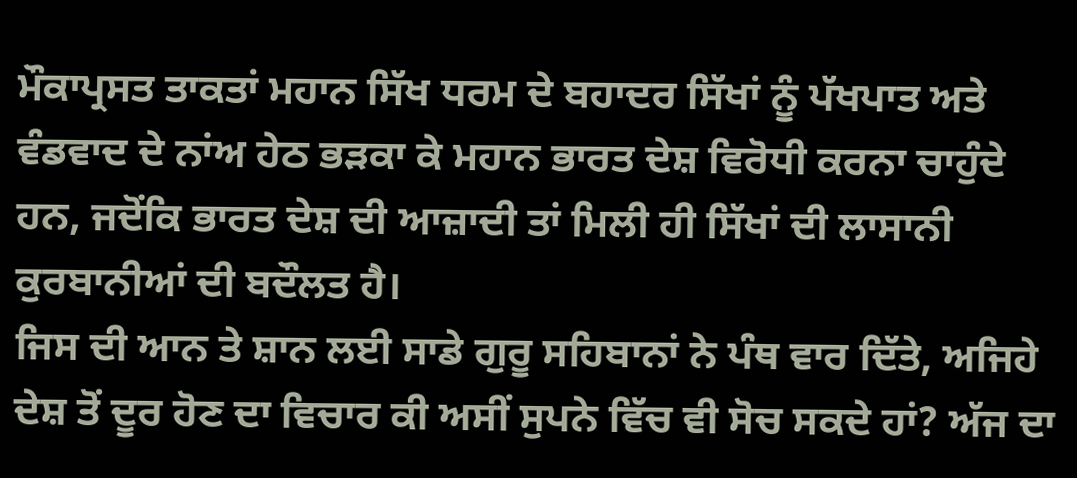ਮੌਕਾਪ੍ਰਸਤ ਤਾਕਤਾਂ ਮਹਾਨ ਸਿੱਖ ਧਰਮ ਦੇ ਬਹਾਦਰ ਸਿੱਖਾਂ ਨੂੰ ਪੱਖਪਾਤ ਅਤੇ ਵੰਡਵਾਦ ਦੇ ਨਾਂਅ ਹੇਠ ਭੜਕਾ ਕੇ ਮਹਾਨ ਭਾਰਤ ਦੇਸ਼ ਵਿਰੋਧੀ ਕਰਨਾ ਚਾਹੁੰਦੇ ਹਨ, ਜਦੋਂਕਿ ਭਾਰਤ ਦੇਸ਼ ਦੀ ਆਜ਼ਾਦੀ ਤਾਂ ਮਿਲੀ ਹੀ ਸਿੱਖਾਂ ਦੀ ਲਾਸਾਨੀ ਕੁਰਬਾਨੀਆਂ ਦੀ ਬਦੌਲਤ ਹੈ।
ਜਿਸ ਦੀ ਆਨ ਤੇ ਸ਼ਾਨ ਲਈ ਸਾਡੇ ਗੁਰੂ ਸਹਿਬਾਨਾਂ ਨੇ ਪੰਥ ਵਾਰ ਦਿੱਤੇ, ਅਜਿਹੇ ਦੇਸ਼ ਤੋਂ ਦੂਰ ਹੋਣ ਦਾ ਵਿਚਾਰ ਕੀ ਅਸੀਂ ਸੁਪਨੇ ਵਿੱਚ ਵੀ ਸੋਚ ਸਕਦੇ ਹਾਂ? ਅੱਜ ਦਾ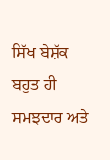ਸਿੱਖ ਬੇਸ਼ੱਕ ਬਹੁਤ ਹੀ ਸਮਝਦਾਰ ਅਤੇ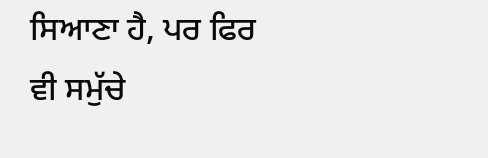ਸਿਆਣਾ ਹੈ, ਪਰ ਫਿਰ ਵੀ ਸਮੁੱਚੇ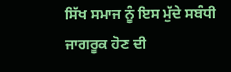ਸਿੱਖ ਸਮਾਜ ਨੂੰ ਇਸ ਮੁੱਦੇ ਸਬੰਧੀ ਜਾਗਰੂਕ ਹੋਣ ਦੀ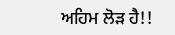ਅਹਿਮ ਲੋੜ ਹੈ!!